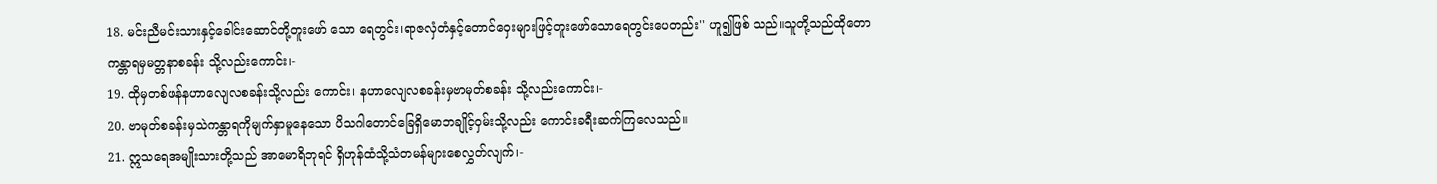18. မင်းညီမင်းသားနှင့်ခေါင်းဆောင်တို့တူးဖော် သော ရေတွင်း၊ရာဇလှံတံနှင့်တောင်ဝှေးများဖြင့်တူးဖော်သောရေတွင်းပေတည်း'' ဟူ၍ဖြစ် သည်။သူတို့သည်ထိုတောကန္တာရမှမတ္တနာစခန်း သို့လည်းကောင်း၊-
19. ထိုမှတစ်ဖန်နဟာလျေလစခန်းသို့လည်း ကောင်း၊ နဟာလျေလစခန်းမှဗာမုတ်စခန်း သို့လည်းကောင်း၊-
20. ဗာမုတ်စခန်းမှသဲကန္တာရကိုမျက်နှာမူနေသော ပိသဂါတောင်ခြေရှိမောဘချိုင့်ဝှမ်းသို့လည်း ကောင်းခရီးဆက်ကြလေသည်။
21. ဣသရေအမျိုးသားတို့သည် အာမောရိဘုရင် ရှိဟုန်ထံသို့သံတမန်များစေလွှတ်လျက်၊-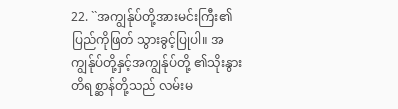22. ``အကျွန်ုပ်တို့အားမင်းကြီး၏ပြည်ကိုဖြတ် သွားခွင့်ပြုပါ။ အကျွန်ုပ်တို့နှင့်အကျွန်ုပ်တို့ ၏သိုးနွားတိရစ္ဆာန်တို့သည် လမ်းမ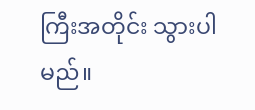ကြီးအတိုင်း သွားပါမည်။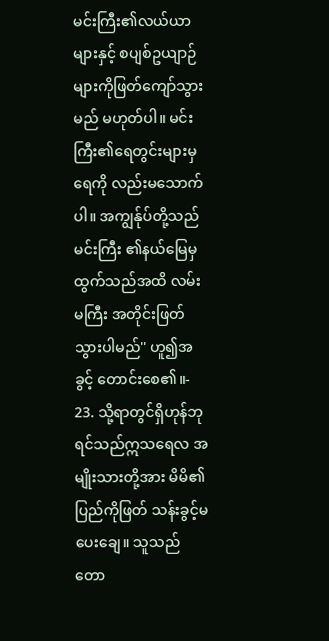မင်းကြီး၏လယ်ယာများနှင့် စပျစ်ဥယျာဉ်များကိုဖြတ်ကျော်သွားမည် မဟုတ်ပါ။ မင်းကြီး၏ရေတွင်းများမှရေကို လည်းမသောက်ပါ။ အကျွန်ုပ်တို့သည်မင်းကြီး ၏နယ်မြေမှထွက်သည်အထိ လမ်းမကြီး အတိုင်းဖြတ်သွားပါမည်'' ဟူ၍အခွင့် တောင်းစေ၏။-
23. သို့ရာတွင်ရှိဟုန်ဘုရင်သည်ဣသရေလ အမျိုးသားတို့အား မိမိ၏ပြည်ကိုဖြတ် သန်းခွင့်မပေးချေ။ သူသည်တော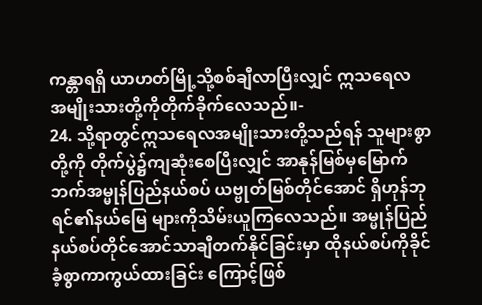ကန္တာရရှိ ယာဟတ်မြို့သို့စစ်ချီလာပြီးလျှင် ဣသရေလ အမျိုးသားတို့ကိုတိုက်ခိုက်လေသည်။-
24. သို့ရာတွင်ဣသရေလအမျိုးသားတို့သည်ရန် သူများစွာတို့ကို တိုက်ပွဲ၌ကျဆုံးစေပြီးလျှင် အာနုန်မြစ်မှမြောက်ဘက်အမ္မုန်ပြည်နယ်စပ် ယဗ္ဗုတ်မြစ်တိုင်အောင် ရှိဟုန်ဘုရင်၏နယ်မြေ များကိုသိမ်းယူကြလေသည်။ အမ္မုန်ပြည် နယ်စပ်တိုင်အောင်သာချီတက်နိုင်ခြင်းမှာ ထိုနယ်စပ်ကိုခိုင်ခံ့စွာကာကွယ်ထားခြင်း ကြောင့်ဖြစ်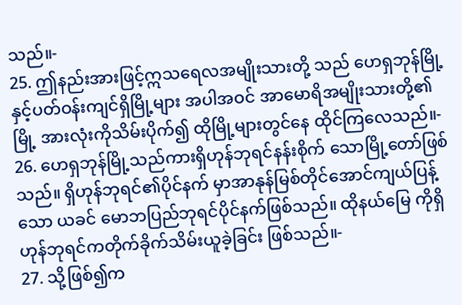သည်။-
25. ဤနည်းအားဖြင့်ဣသရေလအမျိုးသားတို့ သည် ဟေရှဘုန်မြို့နှင့်ပတ်ဝန်းကျင်ရှိမြို့များ အပါအဝင် အာမောရိအမျိုးသားတို့၏မြို့ အားလုံးကိုသိမ်းပိုက်၍ ထိုမြို့များတွင်နေ ထိုင်ကြလေသည်။-
26. ဟေရှဘုန်မြို့သည်ကားရှိဟုန်ဘုရင်နန်းစိုက် သောမြို့တော်ဖြစ်သည်။ ရှိဟုန်ဘုရင်၏ပိုင်နက် မှာအာနုန်မြစ်တိုင်အောင်ကျယ်ပြန့်သော ယခင် မောဘပြည်ဘုရင်ပိုင်နက်ဖြစ်သည်။ ထိုနယ်မြေ ကိုရှိဟုန်ဘုရင်ကတိုက်ခိုက်သိမ်းယူခဲ့ခြင်း ဖြစ်သည်။-
27. သို့ဖြစ်၍က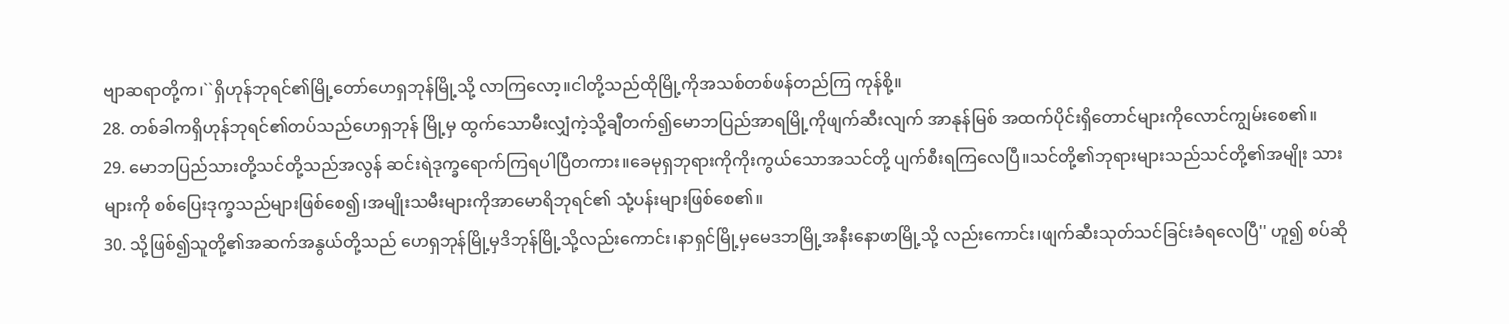ဗျာဆရာတို့က၊``ရှိဟုန်ဘုရင်၏မြို့တော်ဟေရှဘုန်မြို့သို့ လာကြလော့။ငါတို့သည်ထိုမြို့ကိုအသစ်တစ်ဖန်တည်ကြ ကုန်စို့။
28. တစ်ခါကရှိဟုန်ဘုရင်၏တပ်သည်ဟေရှဘုန် မြို့မှ ထွက်သောမီးလျှံကဲ့သို့ချီတက်၍မောဘပြည်အာရမြို့ကိုဖျက်ဆီးလျက် အာနုန်မြစ် အထက်ပိုင်းရှိတောင်များကိုလောင်ကျွမ်းစေ၏။
29. မောဘပြည်သားတို့သင်တို့သည်အလွန် ဆင်းရဲဒုက္ခရောက်ကြရပါပြီတကား။ခေမုရှဘုရားကိုကိုးကွယ်သောအသင်တို့ ပျက်စီးရကြလေပြီ။သင်တို့၏ဘုရားများသည်သင်တို့၏အမျိုး သားများကို စစ်ပြေးဒုက္ခသည်များဖြစ်စေ၍၊အမျိုးသမီးများကိုအာမောရိဘုရင်၏ သုံ့ပန်းများဖြစ်စေ၏။
30. သို့ဖြစ်၍သူတို့၏အဆက်အနွယ်တို့သည် ဟေရှဘုန်မြို့မှဒိဘုန်မြို့သို့လည်းကောင်း၊နာရှင်မြို့မှမေဒဘမြို့အနီးနောဖာမြို့သို့ လည်းကောင်း၊ဖျက်ဆီးသုတ်သင်ခြင်းခံရလေပြီ'' ဟူ၍ စပ်ဆို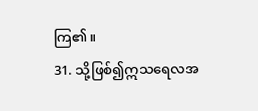ကြ၏။
31. သို့ဖြစ်၍ဣသရေလအ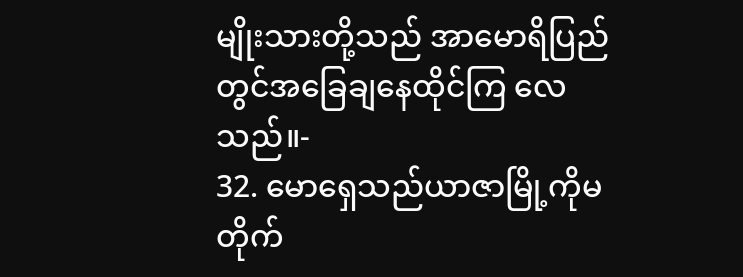မျိုးသားတို့သည် အာမောရိပြည်တွင်အခြေချနေထိုင်ကြ လေသည်။-
32. မောရှေသည်ယာဇာမြို့ကိုမတိုက်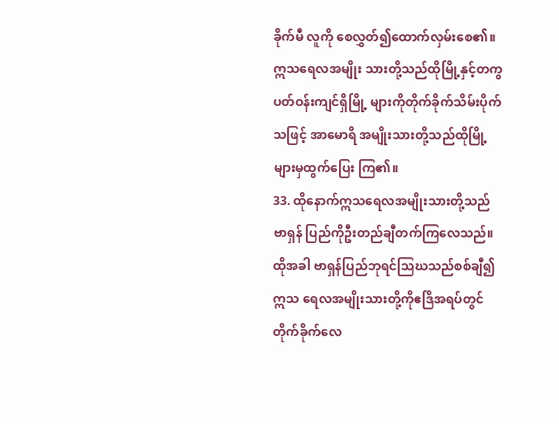ခိုက်မီ လူကို စေလွှတ်၍ထောက်လှမ်းစေ၏။ ဣသရေလအမျိုး သားတို့သည်ထိုမြို့နှင့်တကွ ပတ်ဝန်းကျင်ရှိမြို့ များကိုတိုက်ခိုက်သိမ်းပိုက်သဖြင့် အာမောရိ အမျိုးသားတို့သည်ထိုမြို့များမှထွက်ပြေး ကြ၏။
33. ထိုနောက်ဣသရေလအမျိုးသားတို့သည် ဗာရှန် ပြည်ကိုဦးတည်ချီတက်ကြလေသည်။ ထိုအခါ ဗာရှန်ပြည်ဘုရင်သြဃသည်စစ်ချီ၍ ဣသ ရေလအမျိုးသားတို့ကိုဧဒြိအရပ်တွင် တိုက်ခိုက်လေ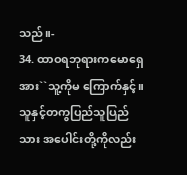သည်။-
34. ထာဝရဘုရားကမောရှေအား``သူ့ကိုမ ကြောက်နှင့်။ သူနှင့်တကွပြည်သူပြည်သား အပေါင်းတို့ကိုလည်း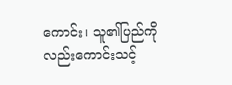ကောင်း၊ သူ၏ပြည်ကို လည်းကောင်းသင့်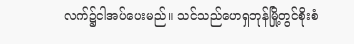လက်၌ငါအပ်ပေးမည်။ သင်သည်ဟေရှဘုန်မြို့တွင်စိုးစံ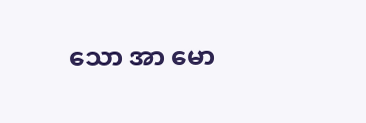သော အာ မော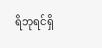ရိဘုရင်ရှိ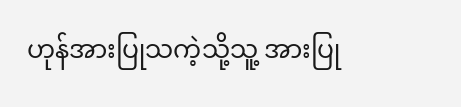ဟုန်အားပြုသကဲ့သို့သူ့ အားပြု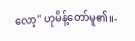လော့'' ဟုမိန့်တော်မူ၏။-